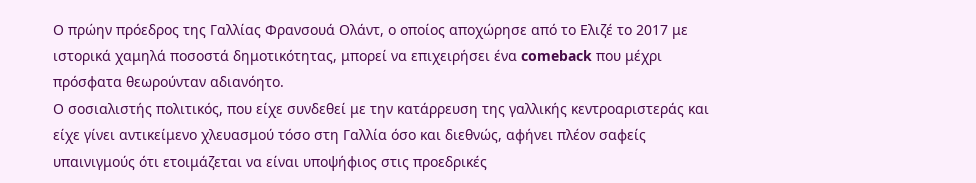Ο πρώην πρόεδρος της Γαλλίας Φρανσουά Ολάντ, ο οποίος αποχώρησε από το Ελιζέ το 2017 με ιστορικά χαμηλά ποσοστά δημοτικότητας, μπορεί να επιχειρήσει ένα comeback που μέχρι πρόσφατα θεωρούνταν αδιανόητο.
Ο σοσιαλιστής πολιτικός, που είχε συνδεθεί με την κατάρρευση της γαλλικής κεντροαριστεράς και είχε γίνει αντικείμενο χλευασμού τόσο στη Γαλλία όσο και διεθνώς, αφήνει πλέον σαφείς υπαινιγμούς ότι ετοιμάζεται να είναι υποψήφιος στις προεδρικές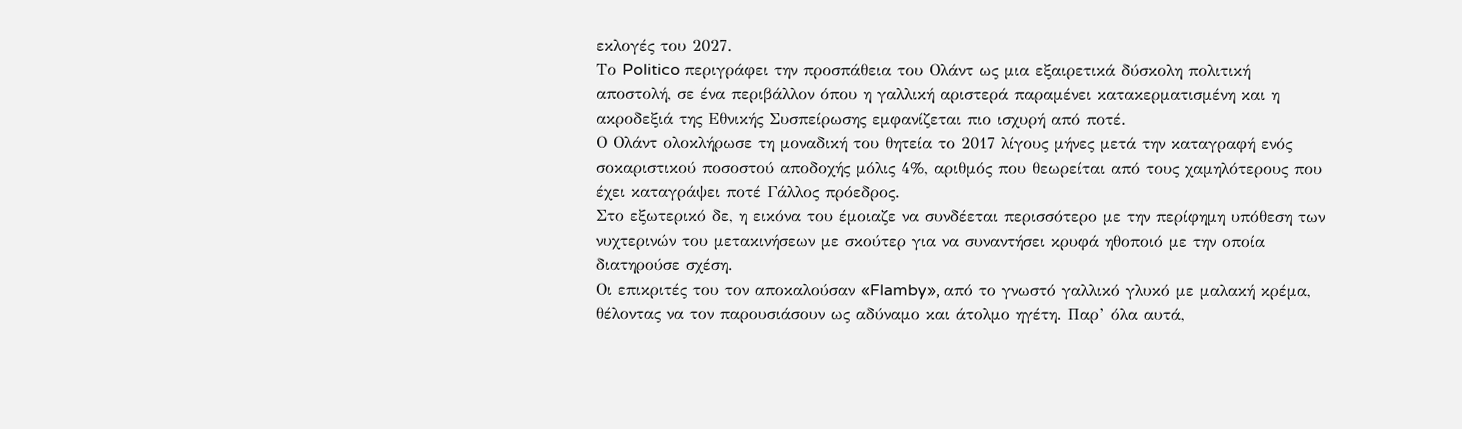εκλογές του 2027.
Το Politico περιγράφει την προσπάθεια του Ολάντ ως μια εξαιρετικά δύσκολη πολιτική αποστολή, σε ένα περιβάλλον όπου η γαλλική αριστερά παραμένει κατακερματισμένη και η ακροδεξιά της Εθνικής Συσπείρωσης εμφανίζεται πιο ισχυρή από ποτέ.
Ο Ολάντ ολοκλήρωσε τη μοναδική του θητεία το 2017 λίγους μήνες μετά την καταγραφή ενός σοκαριστικού ποσοστού αποδοχής μόλις 4%, αριθμός που θεωρείται από τους χαμηλότερους που έχει καταγράψει ποτέ Γάλλος πρόεδρος.
Στο εξωτερικό δε, η εικόνα του έμοιαζε να συνδέεται περισσότερο με την περίφημη υπόθεση των νυχτερινών του μετακινήσεων με σκούτερ για να συναντήσει κρυφά ηθοποιό με την οποία διατηρούσε σχέση.
Οι επικριτές του τον αποκαλούσαν «Flamby», από το γνωστό γαλλικό γλυκό με μαλακή κρέμα, θέλοντας να τον παρουσιάσουν ως αδύναμο και άτολμο ηγέτη. Παρ’ όλα αυτά,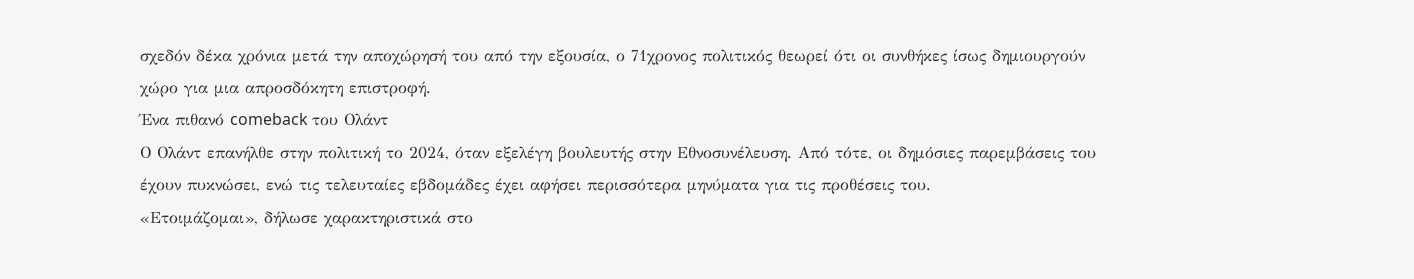σχεδόν δέκα χρόνια μετά την αποχώρησή του από την εξουσία, ο 71χρονος πολιτικός θεωρεί ότι οι συνθήκες ίσως δημιουργούν χώρο για μια απροσδόκητη επιστροφή.
Ένα πιθανό comeback του Ολάντ
Ο Ολάντ επανήλθε στην πολιτική το 2024, όταν εξελέγη βουλευτής στην Εθνοσυνέλευση. Από τότε, οι δημόσιες παρεμβάσεις του έχουν πυκνώσει, ενώ τις τελευταίες εβδομάδες έχει αφήσει περισσότερα μηνύματα για τις προθέσεις του.
«Ετοιμάζομαι», δήλωσε χαρακτηριστικά στο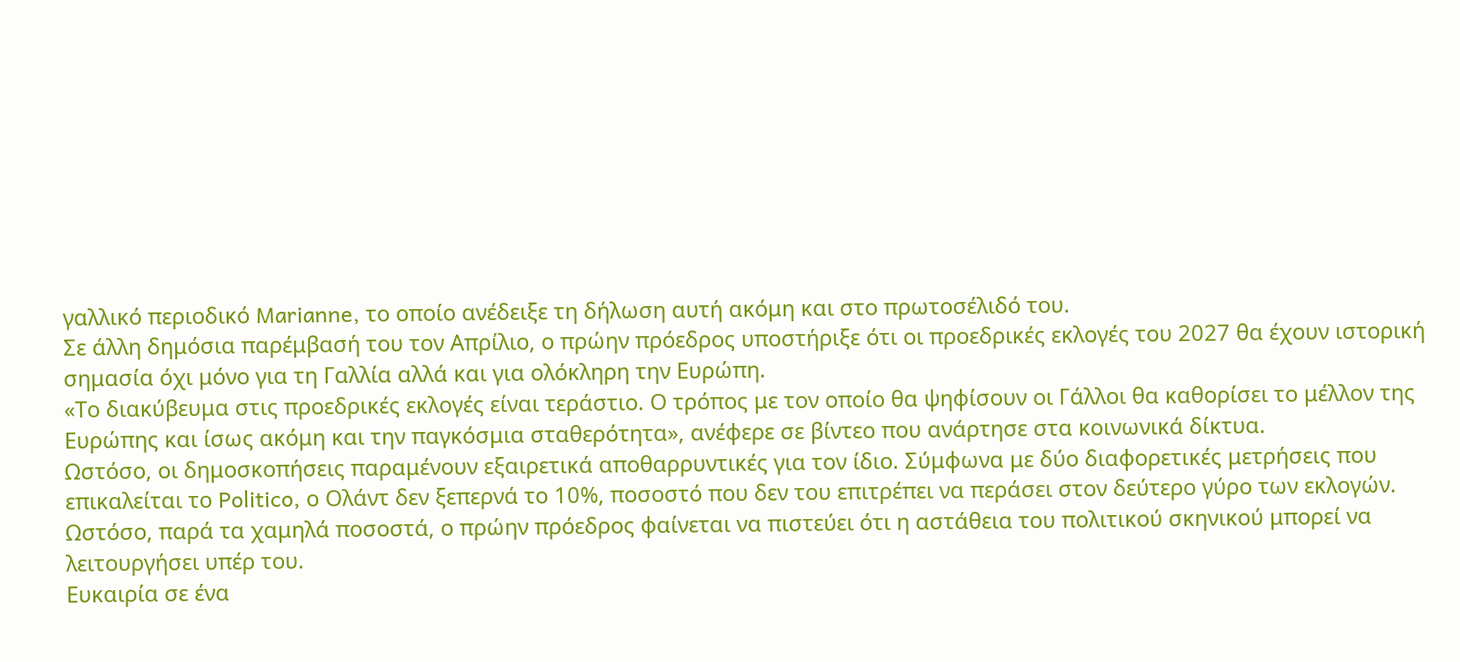γαλλικό περιοδικό Marianne, το οποίο ανέδειξε τη δήλωση αυτή ακόμη και στο πρωτοσέλιδό του.
Σε άλλη δημόσια παρέμβασή του τον Απρίλιο, ο πρώην πρόεδρος υποστήριξε ότι οι προεδρικές εκλογές του 2027 θα έχουν ιστορική σημασία όχι μόνο για τη Γαλλία αλλά και για ολόκληρη την Ευρώπη.
«Το διακύβευμα στις προεδρικές εκλογές είναι τεράστιο. Ο τρόπος με τον οποίο θα ψηφίσουν οι Γάλλοι θα καθορίσει το μέλλον της Ευρώπης και ίσως ακόμη και την παγκόσμια σταθερότητα», ανέφερε σε βίντεο που ανάρτησε στα κοινωνικά δίκτυα.
Ωστόσο, οι δημοσκοπήσεις παραμένουν εξαιρετικά αποθαρρυντικές για τον ίδιο. Σύμφωνα με δύο διαφορετικές μετρήσεις που επικαλείται το Politico, ο Ολάντ δεν ξεπερνά το 10%, ποσοστό που δεν του επιτρέπει να περάσει στον δεύτερο γύρο των εκλογών.
Ωστόσο, παρά τα χαμηλά ποσοστά, ο πρώην πρόεδρος φαίνεται να πιστεύει ότι η αστάθεια του πολιτικού σκηνικού μπορεί να λειτουργήσει υπέρ του.
Ευκαιρία σε ένα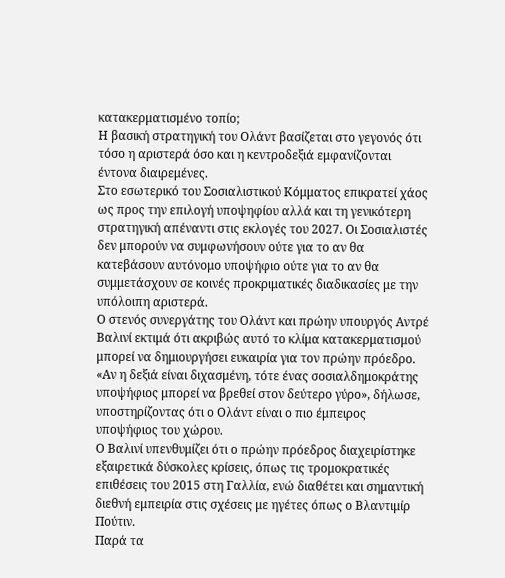κατακερματισμένο τοπίο;
Η βασική στρατηγική του Ολάντ βασίζεται στο γεγονός ότι τόσο η αριστερά όσο και η κεντροδεξιά εμφανίζονται έντονα διαιρεμένες.
Στο εσωτερικό του Σοσιαλιστικού Κόμματος επικρατεί χάος ως προς την επιλογή υποψηφίου αλλά και τη γενικότερη στρατηγική απέναντι στις εκλογές του 2027. Οι Σοσιαλιστές δεν μπορούν να συμφωνήσουν ούτε για το αν θα κατεβάσουν αυτόνομο υποψήφιο ούτε για το αν θα συμμετάσχουν σε κοινές προκριματικές διαδικασίες με την υπόλοιπη αριστερά.
Ο στενός συνεργάτης του Ολάντ και πρώην υπουργός Αντρέ Βαλινί εκτιμά ότι ακριβώς αυτό το κλίμα κατακερματισμού μπορεί να δημιουργήσει ευκαιρία για τον πρώην πρόεδρο.
«Αν η δεξιά είναι διχασμένη, τότε ένας σοσιαλδημοκράτης υποψήφιος μπορεί να βρεθεί στον δεύτερο γύρο», δήλωσε, υποστηρίζοντας ότι ο Ολάντ είναι ο πιο έμπειρος υποψήφιος του χώρου.
Ο Βαλινί υπενθυμίζει ότι ο πρώην πρόεδρος διαχειρίστηκε εξαιρετικά δύσκολες κρίσεις, όπως τις τρομοκρατικές επιθέσεις του 2015 στη Γαλλία, ενώ διαθέτει και σημαντική διεθνή εμπειρία στις σχέσεις με ηγέτες όπως ο Βλαντιμίρ Πούτιν.
Παρά τα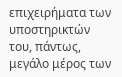επιχειρήματα των υποστηρικτών του, πάντως, μεγάλο μέρος των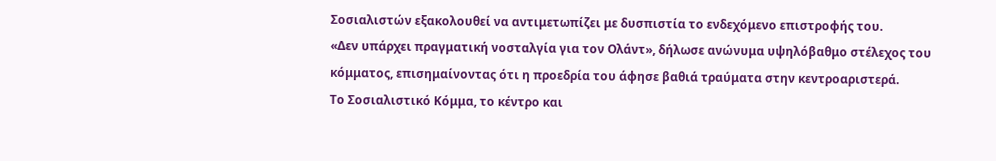Σοσιαλιστών εξακολουθεί να αντιμετωπίζει με δυσπιστία το ενδεχόμενο επιστροφής του.
«Δεν υπάρχει πραγματική νοσταλγία για τον Ολάντ», δήλωσε ανώνυμα υψηλόβαθμο στέλεχος του κόμματος, επισημαίνοντας ότι η προεδρία του άφησε βαθιά τραύματα στην κεντροαριστερά.
Το Σοσιαλιστικό Κόμμα, το κέντρο και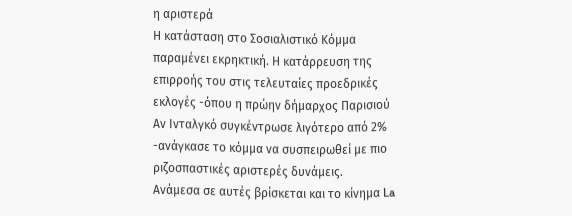η αριστερά
Η κατάσταση στο Σοσιαλιστικό Κόμμα παραμένει εκρηκτική. Η κατάρρευση της επιρροής του στις τελευταίες προεδρικές εκλογές -όπου η πρώην δήμαρχος Παρισιού Αν Ινταλγκό συγκέντρωσε λιγότερο από 2% -ανάγκασε το κόμμα να συσπειρωθεί με πιο ριζοσπαστικές αριστερές δυνάμεις.
Ανάμεσα σε αυτές βρίσκεται και το κίνημα La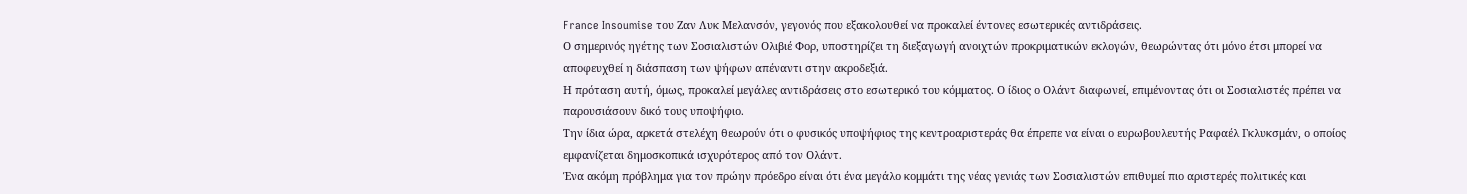France Insoumise του Ζαν Λυκ Μελανσόν, γεγονός που εξακολουθεί να προκαλεί έντονες εσωτερικές αντιδράσεις.
Ο σημερινός ηγέτης των Σοσιαλιστών Ολιβιέ Φορ, υποστηρίζει τη διεξαγωγή ανοιχτών προκριματικών εκλογών, θεωρώντας ότι μόνο έτσι μπορεί να αποφευχθεί η διάσπαση των ψήφων απέναντι στην ακροδεξιά.
Η πρόταση αυτή, όμως, προκαλεί μεγάλες αντιδράσεις στο εσωτερικό του κόμματος. Ο ίδιος ο Ολάντ διαφωνεί, επιμένοντας ότι οι Σοσιαλιστές πρέπει να παρουσιάσουν δικό τους υποψήφιο.
Την ίδια ώρα, αρκετά στελέχη θεωρούν ότι ο φυσικός υποψήφιος της κεντροαριστεράς θα έπρεπε να είναι ο ευρωβουλευτής Ραφαέλ Γκλυκσμάν, ο οποίος εμφανίζεται δημοσκοπικά ισχυρότερος από τον Ολάντ.
Ένα ακόμη πρόβλημα για τον πρώην πρόεδρο είναι ότι ένα μεγάλο κομμάτι της νέας γενιάς των Σοσιαλιστών επιθυμεί πιο αριστερές πολιτικές και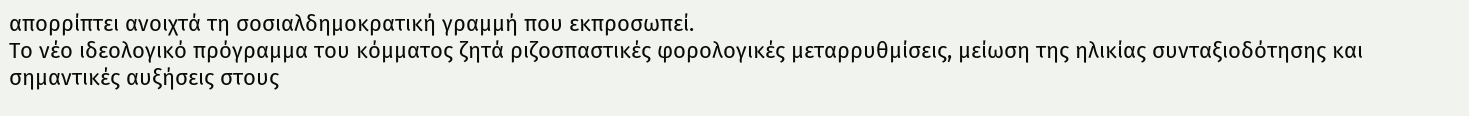απορρίπτει ανοιχτά τη σοσιαλδημοκρατική γραμμή που εκπροσωπεί.
Το νέο ιδεολογικό πρόγραμμα του κόμματος ζητά ριζοσπαστικές φορολογικές μεταρρυθμίσεις, μείωση της ηλικίας συνταξιοδότησης και σημαντικές αυξήσεις στους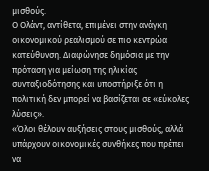μισθούς.
Ο Ολάντ, αντίθετα, επιμένει στην ανάγκη οικονομικού ρεαλισμού σε πιο κεντρώα κατεύθυνση. Διαφώνησε δημόσια με την πρόταση για μείωση της ηλικίας συνταξιοδότησης και υποστήριξε ότι η πολιτική δεν μπορεί να βασίζεται σε «εύκολες λύσεις».
«Όλοι θέλουν αυξήσεις στους μισθούς, αλλά υπάρχουν οικονομικές συνθήκες που πρέπει να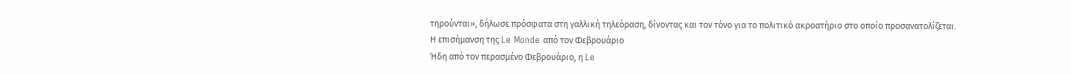τηρούνται», δήλωσε πρόσφατα στη γαλλική τηλεόραση, δίνοντας και τον τόνο για το πολιτικό ακροατήριο στο οποίο προσανατολίζεται.
Η επισήμανση της Le Monde από τον Φεβρουάριο
Ήδη από τον περασμένο Φεβρουάριο, η Le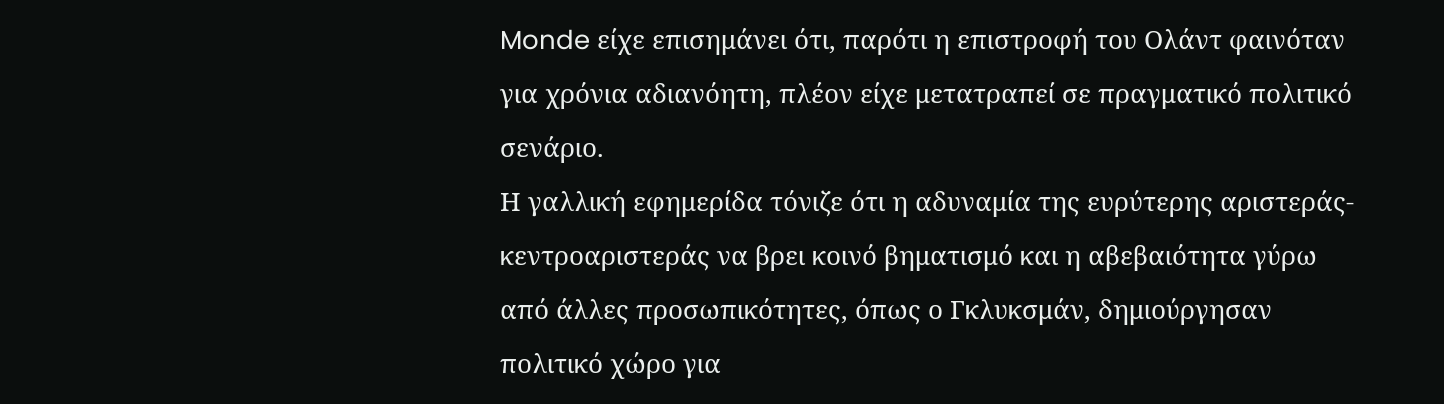Monde είχε επισημάνει ότι, παρότι η επιστροφή του Ολάντ φαινόταν για χρόνια αδιανόητη, πλέον είχε μετατραπεί σε πραγματικό πολιτικό σενάριο.
Η γαλλική εφημερίδα τόνιζε ότι η αδυναμία της ευρύτερης αριστεράς-κεντροαριστεράς να βρει κοινό βηματισμό και η αβεβαιότητα γύρω από άλλες προσωπικότητες, όπως ο Γκλυκσμάν, δημιούργησαν πολιτικό χώρο για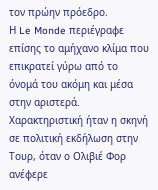τον πρώην πρόεδρο.
Η Le Monde περιέγραφε επίσης το αμήχανο κλίμα που επικρατεί γύρω από το όνομά του ακόμη και μέσα στην αριστερά. Χαρακτηριστική ήταν η σκηνή σε πολιτική εκδήλωση στην Τουρ, όταν ο Ολιβιέ Φορ ανέφερε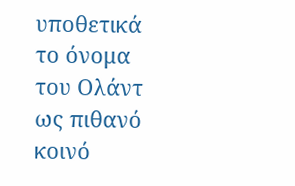υποθετικά το όνομα του Ολάντ ως πιθανό κοινό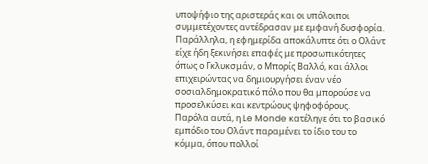υποψήφιο της αριστεράς και οι υπόλοιποι συμμετέχοντες αντέδρασαν με εμφανή δυσφορία.
Παράλληλα, η εφημερίδα αποκάλυπτε ότι ο Ολάντ είχε ήδη ξεκινήσει επαφές με προσωπικότητες όπως ο Γκλυκσμάν, ο Μπορίς Βαλλό, και άλλοι επιχειρώντας να δημιουργήσει έναν νέο σοσιαλδημοκρατικό πόλο που θα μπορούσε να προσελκύσει και κεντρώους ψηφοφόρους.
Παρόλα αυτά, η Le Monde κατέληγε ότι το βασικό εμπόδιο του Ολάντ παραμένει το ίδιο του το κόμμα, όπου πολλοί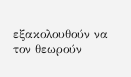εξακολουθούν να τον θεωρούν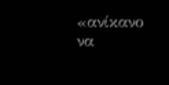«ανίκανο να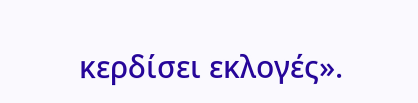κερδίσει εκλογές».